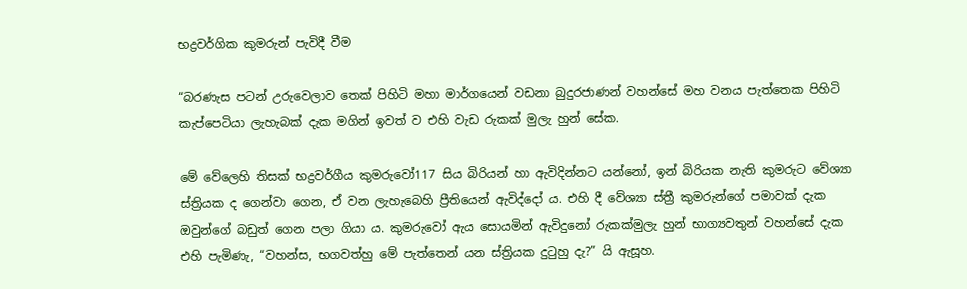භද්‍රවර්ගික කුමරුන් පැවිදී වීම

“බරණැස පටන් උරුවෙලාව තෙක් පිහිටි මහා මාර්ගයෙන් වඩනා බුදුරජාණන් වහන්සේ මහ වනය පැත්තෙක පිහිටි කැප්පෙටියා ලැහැබක් දැක මගින් ඉවත් ව එහි වැඩ රුකක් මුලැ හුන් සේක.

මේ වේලෙහි තිසක් භද්‍රවර්ගීය කුමරුවෝ117 සිය බිරියන් හා ඇවිදින්නට යන්නෝ, ඉන් බිරියක නැති කුමරුට වේශ්‍යා ස්ත්‍රියක ද ගෙන්වා ගෙන, ඒ වන ලැහැබෙහි ප්‍රීතියෙන් ඇවිද්දෝ ය. එහි දී වේශ්‍යා ස්ත්‍රී කුමරුන්ගේ පමාවක් දැක ඔවුන්ගේ බඩුත් ගෙන පලා ගියා ය. කුමරුවෝ ඇය සොයමින් ඇවිදුනෝ රුකක්මුලැ හුන් භාග්‍යවතුන් වහන්සේ දැක එහි පැමිණැ, “වහන්ස, භගවත්හු මේ පැත්තෙන් යන ස්ත්‍රියක දුටුහු දැ?” යි ඇසූහ.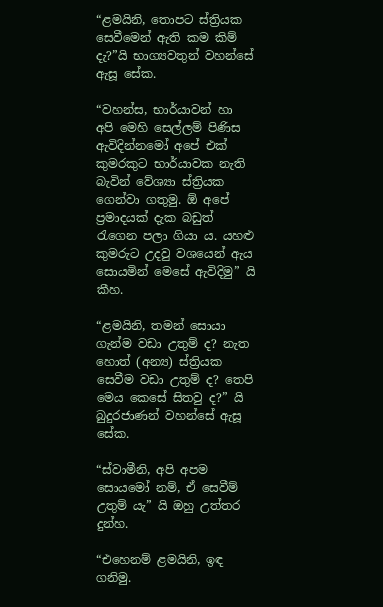“ළමයිනි, තොපට ස්ත්‍රියක සෙවීමෙන් ඇති කම කිම් දැ?”යි භාග්‍යවතුන් වහන්සේ ඇසූ සේක.

“වහන්ස, භාර්යාවන් හා අපි මෙහි සෙල්ලම් පිණිස ඇවිදින්නමෝ අපේ එක් කුමරකුට භාර්යාවක නැති බැවින් වේශ්‍යා ස්ත්‍රියක ගෙන්වා ගතුමු. ඕ අපේ ප්‍රමාදයක් දැක බඩුත් රැගෙන පලා ගියා ය. යහළු කුමරුට උදවු වශයෙන් ඇය සොයමින් මෙසේ ඇවිදිමු” යි කීහ.

“ළමයිනි, තමන් සොයා ගැන්ම වඩා උතුම් ද? නැත හොත් (අන්‍ය) ස්ත්‍රියක සෙවීම වඩා උතුම් ද? තෙපි මෙය කෙසේ සිතවු ද?” යි බුදුරජාණන් වහන්සේ ඇසූ සේක.

“ස්වාමීනි, අපි අපම සොයමෝ නම්, ඒ සෙවීම් උතුම් යැ” යි ඔහු උත්තර දුන්හ.

“එහෙනම් ළමයිනි, ඉඳ ගනිමු.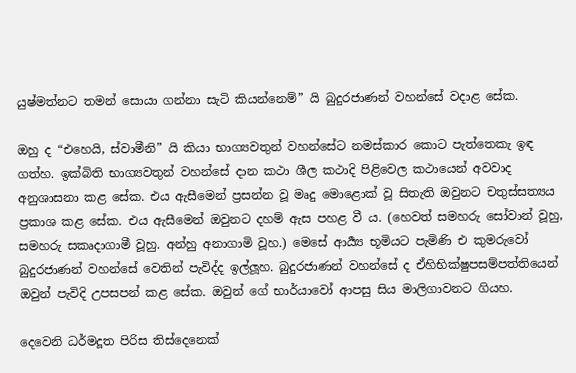යුෂ්මත්නට තමන් සොයා ගන්නා සැටි කියන්නෙම්” යි බුදුරජාණන් වහන්සේ වදාළ සේක.

ඔහු ද “එහෙයි, ස්වාමීනි” යි කියා භාග්‍යවතුන් වහන්සේට නමස්කාර කොට පැත්තෙකැ ඉඳ ගත්හ. ඉක්බිති භාග්‍යවතුන් වහන්සේ දාන කථා ශීල කථාදි පිළිවෙල කථායෙන් අවවාද අනුශාසනා කළ සේක. එය ඇසීමෙන් ප්‍රසන්න වූ මෘදු මොළොක් වූ සිතැති ඔවුනට චතුස්සත්‍යය ප්‍රකාශ කළ සේක. එය ඇසීමෙන් ඔවුනට දහම් ඇස පහළ වී ය. (හෙවත් සමහරු සෝවාන් වූහු, සමහරු සකෘදාගාමී වූහු. අන්හු අනාගාමි වූහ.) මෙසේ ආර්‍ය්‍ය භූමියට පැමිණි එ කුමරුවෝ බුදුරජාණන් වහන්සේ වෙතින් පැවිද්ද ඉල්ලූහ. බුදුරජාණන් වහන්සේ ද ඒහිභික්ෂුපසම්පත්තියෙන් ඔවුන් පැවිදි උපසපන් කළ සේක. ඔවුන් ගේ භාර්යාවෝ ආපසු සිය මාලිගාවනට ගියහ.

දෙවෙනි ධර්මදූත පිරිස තිස්දෙනෙක්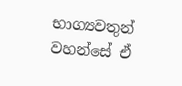භාග්‍යවතුන් වහන්සේ ඒ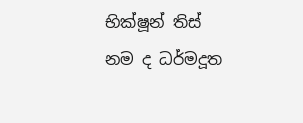භික්ෂූන් තිස් නම ද ධර්මදූත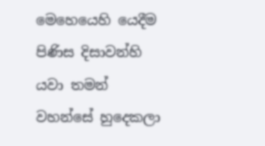මෙහෙයෙහි යෙදීම පිණිස දිසාවන්හි යවා තමන් වහන්සේ හුදෙකලා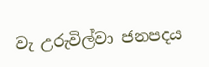වැ උරුවිල්වා ජනපදය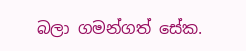බලා ගමන්ගත් සේක.